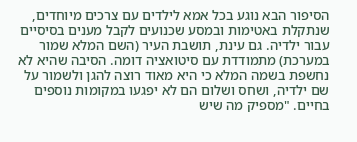הסיפור הבא נוגע בכל אמא לילדים עם צרכים מיוחדים, שנתקלת באטימות ובמסע שכנועים לקבל מענים בסיסיים עבור ילדיה. גם עינת, תושבת העיר (השם המלא שמור במערכת) מתמודדת עם סיטואציה דומה. הסיבה שהיא לא נחשפת בשמה המלא כי היא מאוד רוצה להגן ולשמור על שם ילדיה, ושחס ושלום הם לא יפגעו במקומות נוספים בחיים. "מספיק מה שיש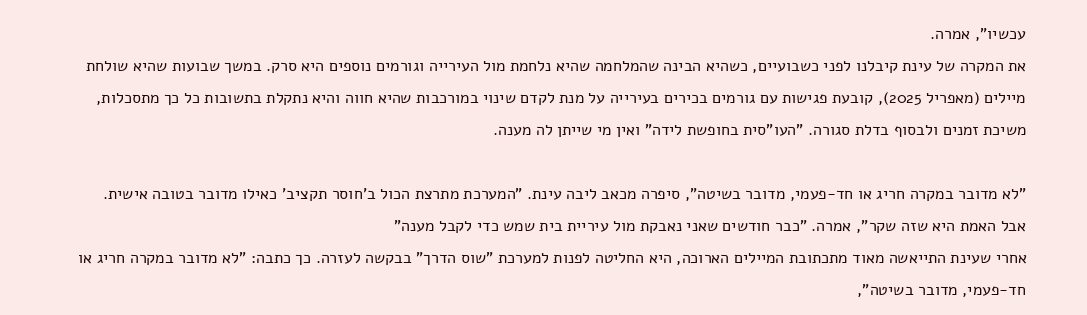עכשיו", אמרה.
את המקרה של עינת קיבלנו לפני כשבועיים, כשהיא הבינה שהמלחמה שהיא נלחמת מול העירייה וגורמים נוספים היא סרק. במשך שבועות שהיא שולחת מיילים (מאפריל 2025), קובעת פגישות עם גורמים בכירים בעירייה על מנת לקדם שינוי במורכבות שהיא חווה והיא נתקלת בתשובות כל כך מתסכלות, משיכת זמנים ולבסוף בדלת סגורה. "העו"סית בחופשת לידה" ואין מי שייתן לה מענה.

"לא מדובר במקרה חריג או חד-פעמי, מדובר בשיטה", סיפרה מכאב ליבה עינת. "המערכת מתרצת הכול ב'חוסר תקציב' כאילו מדובר בטובה אישית. אבל האמת היא שזה שקר", אמרה. "כבר חודשים שאני נאבקת מול עיריית בית שמש כדי לקבל מענה"
אחרי שעינת התייאשה מאוד מתכתובת המיילים הארוכה, היא החליטה לפנות למערכת "שוס הדרך" בבקשה לעזרה. כך כתבה: "לא מדובר במקרה חריג או חד-פעמי, מדובר בשיטה",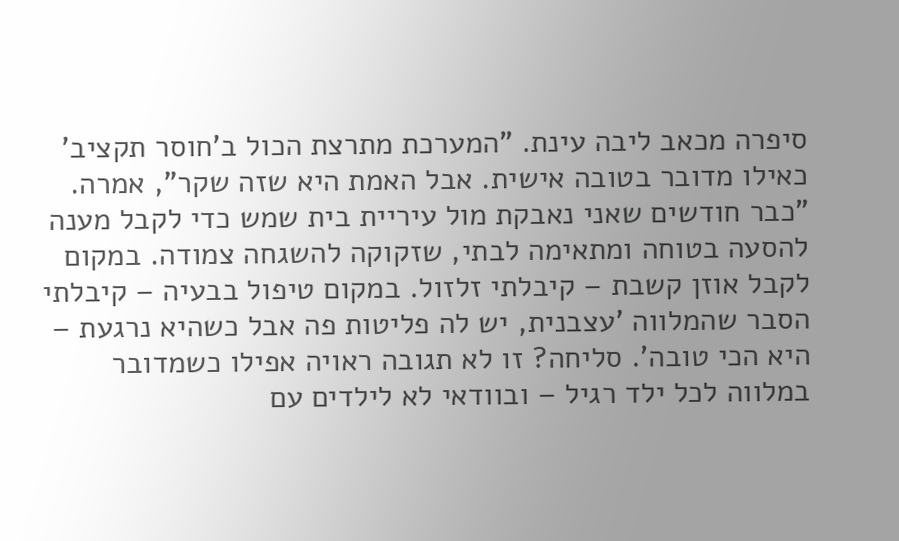סיפרה מכאב ליבה עינת. "המערכת מתרצת הכול ב'חוסר תקציב' כאילו מדובר בטובה אישית. אבל האמת היא שזה שקר", אמרה. "כבר חודשים שאני נאבקת מול עיריית בית שמש כדי לקבל מענה להסעה בטוחה ומתאימה לבתי, שזקוקה להשגחה צמודה. במקום לקבל אוזן קשבת – קיבלתי זלזול. במקום טיפול בבעיה – קיבלתי הסבר שהמלווה 'עצבנית, יש לה פליטות פה אבל כשהיא נרגעת – היא הכי טובה'. סליחה? זו לא תגובה ראויה אפילו כשמדובר במלווה לכל ילד רגיל – ובוודאי לא לילדים עם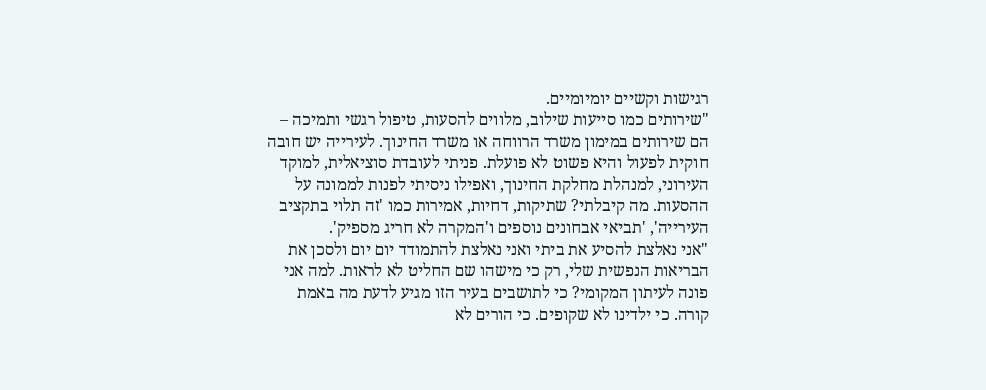רגישות וקשיים יומיומיים.
"שירותים כמו סייעות שילוב, מלווים להסעות, טיפול רגשי ותמיכה – הם שירותים במימון משרד הרווחה או משרד החינוך. לעירייה יש חובה חוקית לפעול והיא פשוט לא פועלת. פניתי לעובדת סוציאלית, למוקד העירוני, למנהלת מחלקת החינוך, ואפילו ניסיתי לפנות לממונה על ההסעות. מה קיבלתי? שתיקות, דחיות, אמירות כמו 'זה תלוי בתקציב העירייה', 'תביאי אבחונים נוספים ו'המקרה לא חריג מספיק'.
"אני נאלצת להסיע את ביתי ואני נאלצת להתמודד יום יום ולסכן את הבריאות הנפשית שלי, רק כי מישהו שם החליט לא לראות. למה אני פונה לעיתון המקומי? כי לתושבים בעיר הזו מגיע לדעת מה באמת קורה. כי ילדינו לא שקופים. כי הורים לא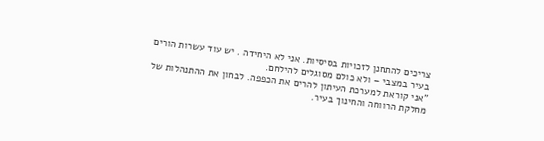צריכים להתחנן לזכויות בסיסיות. אני לא היחידה . יש עוד עשרות הורים בעיר במצבי – ולא כולם מסוגלים להילחם.
"אני קוראת למערכת העיתון להרים את הכפפה. לבחון את ההתנהלות של מחלקת הרווחה והחינוך בעיר.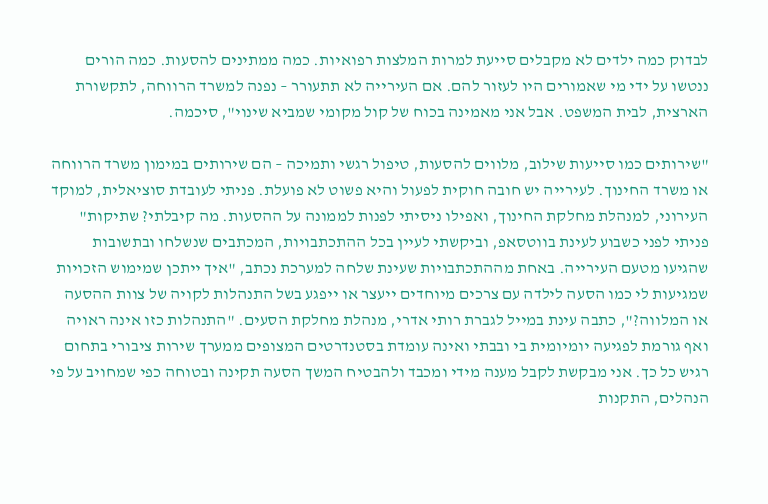לבדוק כמה ילדים לא מקבלים סייעת למרות המלצות רפואיות. כמה ממתינים להסעות. כמה הורים ננטשו על ידי מי שאמורים היו לעזור להם. אם העירייה לא תתעורר – נפנה למשרד הרווחה, לתקשורת הארצית, לבית המשפט. אבל אני מאמינה בכוח של קול מקומי שמביא שינוי", סיכמה.

"שירותים כמו סייעות שילוב, מלווים להסעות, טיפול רגשי ותמיכה – הם שירותים במימון משרד הרווחה או משרד החינוך. לעירייה יש חובה חוקית לפעול והיא פשוט לא פועלת. פניתי לעובדת סוציאלית, למוקד העירוני, למנהלת מחלקת החינוך, ואפילו ניסיתי לפנות לממונה על ההסעות. מה קיבלתי? שתיקות"
פניתי לפני כשבוע לעינת בווטסאפ, וביקשתי לעיין בכל ההתכתבויות, המכתבים שנשלחו ובתשובות שהגיעו מטעם העירייה. באחת מההתכתבויות שעינת שלחה למערכת נכתב, "איך ייתכן שמימוש הזכויות שמגיעות לי כמו הסעה לילדה עם צרכים מיוחדים ייעצר או ייפגע בשל התנהלות לקויה של צוות ההסעה או המלווה?", כתבה עינת במייל לגברת רותי אדרי, מנהלת מחלקת הסעים. "התנהלות כזו אינה ראויה ואף גורמת לפגיעה יומיומית בי ובבתי ואינה עומדת בסטנדרטים המצופים ממערך שירות ציבורי בתחום רגיש כל כך. אני מבקשת לקבל מענה מידי ומכבד ולהבטיח המשך הסעה תקינה ובטוחה כפי שמחויב על פי הנהלים, התקנות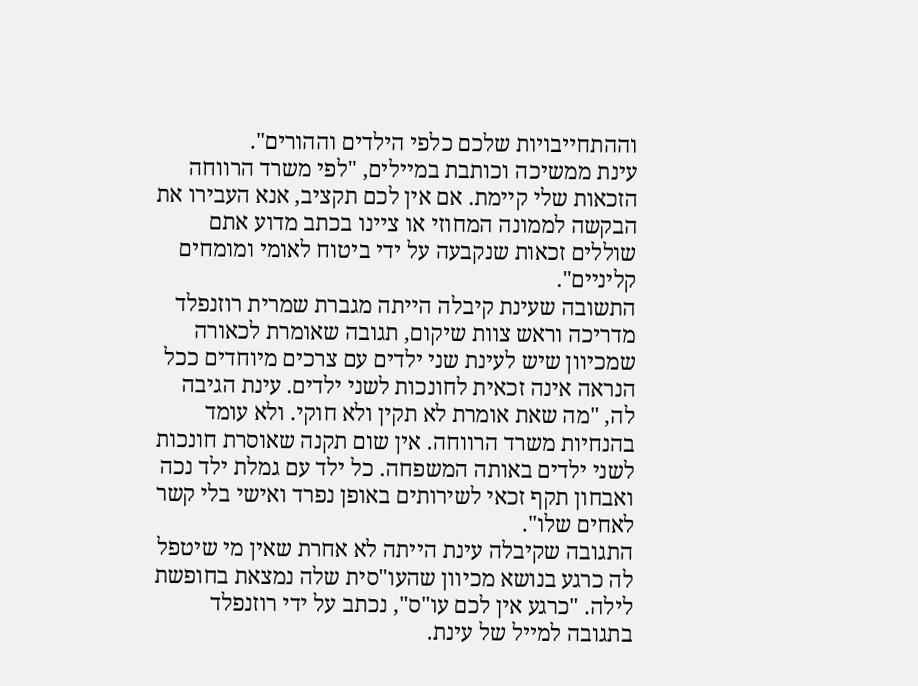וההתחייבויות שלכם כלפי הילדים וההורים".
עינת ממשיכה וכותבת במיילים, "לפי משרד הרווחה הזכאות שלי קיימת. אם אין לכם תקציב, אנא העבירו את הבקשה לממונה המחוזי או ציינו בכתב מדוע אתם שוללים זכאות שנקבעה על ידי ביטוח לאומי ומומחים קליניים".
התשובה שעינת קיבלה הייתה מגברת שמרית רוזנפלד מדריכה וראש צוות שיקום, תגובה שאומרת לכאורה שמכיוון שיש לעינת שני ילדים עם צרכים מיוחדים ככל הנראה אינה זכאית לחונכות לשני ילדים. עינת הגיבה לה, "מה שאת אומרת לא תקין ולא חוקי. ולא עומד בהנחיות משרד הרווחה. אין שום תקנה שאוסרת חונכות לשני ילדים באותה המשפחה. כל ילד עם גמלת ילד נכה ואבחון תקף זכאי לשירותים באופן נפרד ואישי בלי קשר לאחים שלו".
התגובה שקיבלה עינת הייתה לא אחרת שאין מי שיטפל לה כרגע בנושא מכיוון שהעו"סית שלה נמצאת בחופשת לילה. "כרגע אין לכם עו"ס", נכתב על ידי רוזנפלד בתגובה למייל של עינת.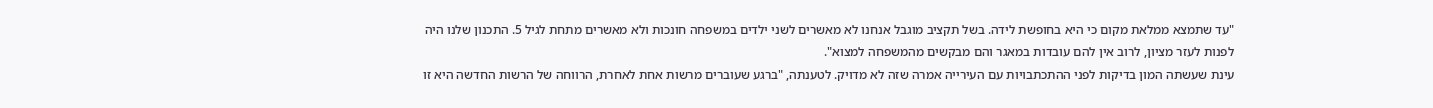"עד שתמצא ממלאת מקום כי היא בחופשת לידה. בשל תקציב מוגבל אנחנו לא מאשרים לשני ילדים במשפחה חונכות ולא מאשרים מתחת לגיל 5. התכנון שלנו היה לפנות לעזר מציון, לרוב אין להם עובדות במאגר והם מבקשים מהמשפחה למצוא".
עינת שעשתה המון בדיקות לפני ההתכתבויות עם העירייה אמרה שזה לא מדויק. לטענתה, "ברגע שעוברים מרשות אחת לאחרת, הרווחה של הרשות החדשה היא זו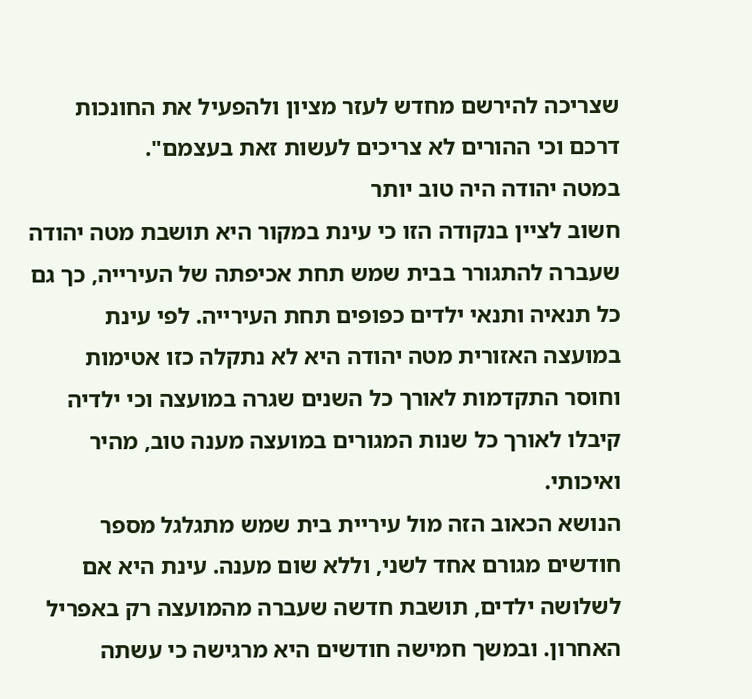שצריכה להירשם מחדש לעזר מציון ולהפעיל את החונכות דרכם וכי ההורים לא צריכים לעשות זאת בעצמם".
במטה יהודה היה טוב יותר
חשוב לציין בנקודה הזו כי עינת במקור היא תושבת מטה יהודה שעברה להתגורר בבית שמש תחת אכיפתה של העירייה, כך גם כל תנאיה ותנאי ילדים כפופים תחת העירייה. לפי עינת במועצה האזורית מטה יהודה היא לא נתקלה כזו אטימות וחוסר התקדמות לאורך כל השנים שגרה במועצה וכי ילדיה קיבלו לאורך כל שנות המגורים במועצה מענה טוב, מהיר ואיכותי.
הנושא הכאוב הזה מול עיריית בית שמש מתגלגל מספר חודשים מגורם אחד לשני, וללא שום מענה. עינת היא אם לשלושה ילדים, תושבת חדשה שעברה מהמועצה רק באפריל האחרון. ובמשך חמישה חודשים היא מרגישה כי עשתה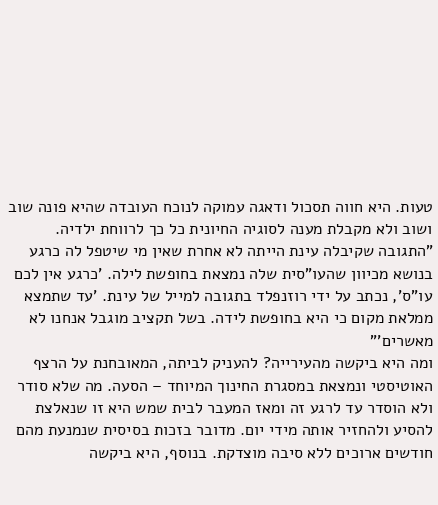טעות. היא חווה תסכול ודאגה עמוקה לנוכח העובדה שהיא פונה שוב ושוב ולא מקבלת מענה לסוגיה החיונית כל כך לרווחת ילדיה.
"התגובה שקיבלה עינת הייתה לא אחרת שאין מי שיטפל לה כרגע בנושא מכיוון שהעו"סית שלה נמצאת בחופשת לילה. 'כרגע אין לכם עו"ס', נכתב על ידי רוזנפלד בתגובה למייל של עינת. 'עד שתמצא ממלאת מקום כי היא בחופשת לידה. בשל תקציב מוגבל אנחנו לא מאשרים'"
ומה היא ביקשה מהעירייה? להעניק לביתה, המאובחנת על הרצף האוטיסטי ונמצאת במסגרת החינוך המיוחד – הסעה. מה שלא סודר ולא הוסדר עד לרגע זה ומאז המעבר לבית שמש היא זו שנאלצת להסיע ולהחזיר אותה מידי יום. מדובר בזכות בסיסית שנמנעת מהם חודשים ארוכים ללא סיבה מוצדקת. בנוסף, היא ביקשה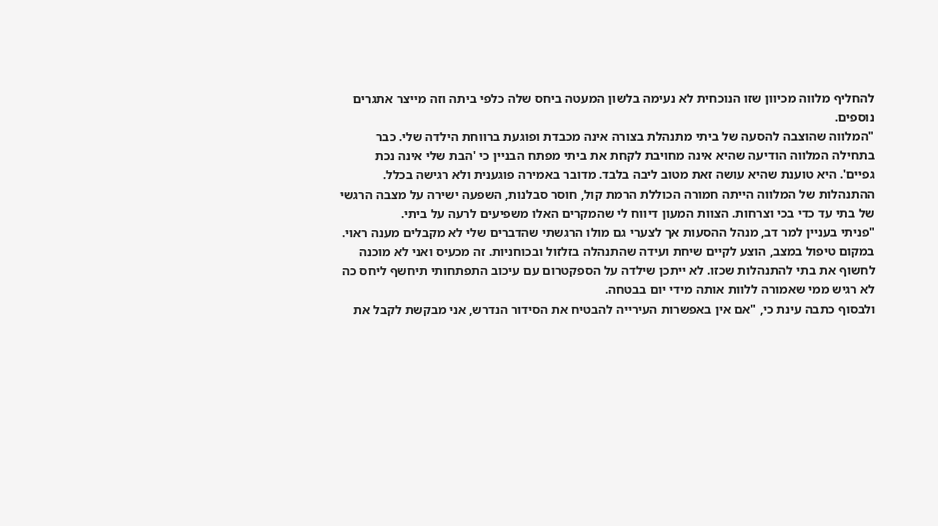להחליף מלווה מכיוון שזו הנוכחית לא נעימה בלשון המעטה ביחס שלה כלפי ביתה וזה מייצר אתגרים נוספים.
"המלווה שהוצבה להסעה של ביתי מתנהלת בצורה אינה מכבדת ופוגעת ברווחת הילדה שלי. כבר בתחילה המלווה הודיעה שהיא אינה מחויבת לקחת את ביתי מפתח הבניין כי 'הבת שלי אינה נכת גפיים'. היא טוענת שהיא עושה זאת מטוב ליבה בלבד. מדובר באמירה פוגענית ולא רגישה בכלל. ההתנהלות של המלווה הייתה חמורה הכוללת הרמת קול, חוסר סבלנות, השפעה ישירה על מצבה הרגשי של בתי עד כדי בכי וצרחות. הצוות המעון דיווח לי שהמקרים האלו משפיעים לרעה על ביתי.
"פניתי בעניין למר דב, מנהל ההסעות אך לצערי גם מולו הרגשתי שהדברים שלי לא מקבלים מענה ראוי. במקום טיפול במצב, הוצע לקיים שיחת ועידה שהתנהלה בזלזול ובכוחניות. זה מכעיס ואני לא מוכנה לחשוף את בתי להתנהלות שכזו. לא ייתכן שילדה על הספקטרום עם עיכוב התפתחותי תיחשף ליחס כה לא רגיש ממי שאמורה ללוות אותה מידי יום בבטחה.
ולבסוף כתבה עינת כי, "אם אין באפשרות העירייה להבטיח את הסידור הנדרש, אני מבקשת לקבל את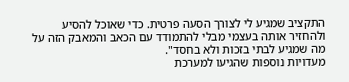התקציב שמגיע לי לצורך הסעה פרטית. כדי שאוכל להסיע ולהחזיר אותה בעצמי מבלי להתמודד עם הכאב והמאבק הזה על מה שמגיע לבתי בזכות ולא בחסד".
מעדויות נוספות שהגיעו למערכת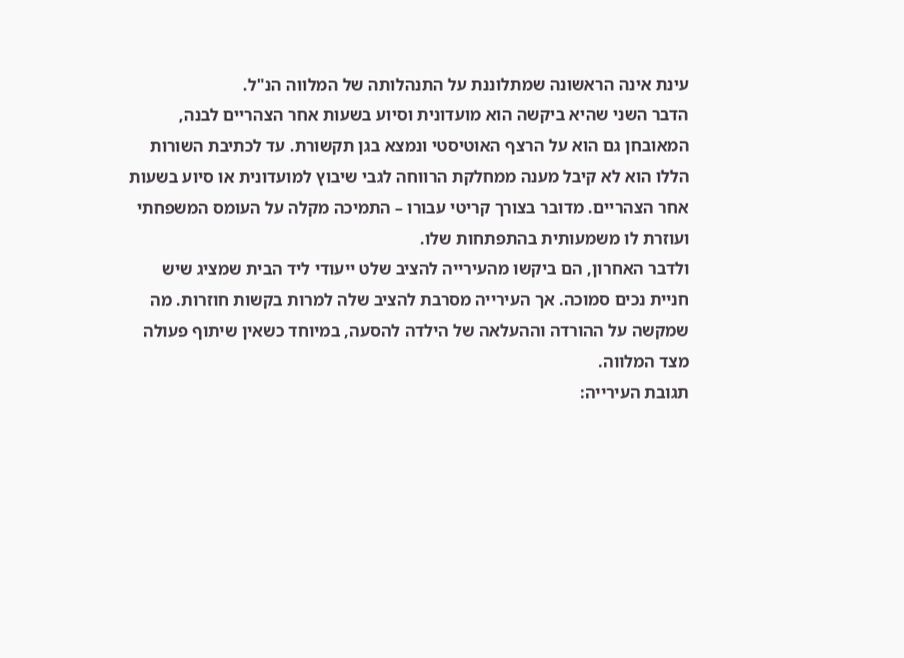עינת אינה הראשונה שמתלוננת על התנהלותה של המלווה הנ"ל.
הדבר השני שהיא ביקשה הוא מועדונית וסיוע בשעות אחר הצהריים לבנה, המאובחן גם הוא על הרצף האוטיסטי ונמצא בגן תקשורת. עד לכתיבת השורות הללו הוא לא קיבל מענה ממחלקת הרווחה לגבי שיבוץ למועדונית או סיוע בשעות אחר הצהריים. מדובר בצורך קריטי עבורו – התמיכה מקלה על העומס המשפחתי ועוזרת לו משמעותית בהתפתחות שלו.
ולדבר האחרון, הם ביקשו מהעירייה להציב שלט ייעודי ליד הבית שמציג שיש חניית נכים סמוכה. אך העירייה מסרבת להציב שלה למרות בקשות חוזרות. מה שמקשה על ההורדה וההעלאה של הילדה להסעה, במיוחד כשאין שיתוף פעולה מצד המלווה.
תגובת העירייה: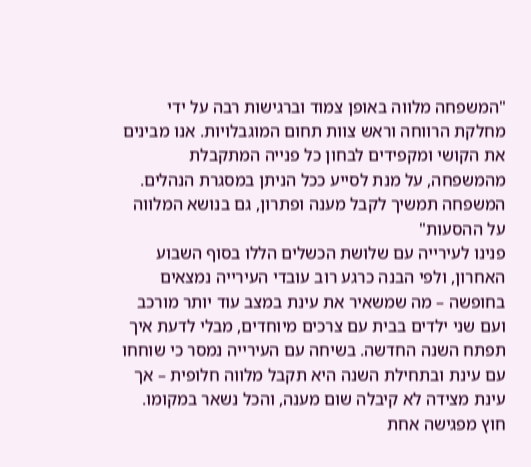"המשפחה מלווה באופן צמוד וברגישות רבה על ידי מחלקת הרווחה וראש צוות תחום המוגבלויות. אנו מבינים את הקושי ומקפידים לבחון כל פנייה המתקבלת מהמשפחה, על מנת לסייע ככל הניתן במסגרת הנהלים. המשפחה תמשיך לקבל מענה ופתרון, גם בנושא המלווה על ההסעות"
פנינו לעירייה עם שלושת הכשלים הללו בסוף השבוע האחרון, ולפי הבנה כרגע רוב עובדי העירייה נמצאים בחופשה – מה שמשאיר את עינת במצב עוד יותר מורכב ועם שני ילדים בבית עם צרכים מיוחדים, מבלי לדעת איך תפתח השנה החדשה. בשיחה עם העירייה נמסר כי שוחחו עם עינת ובתחילת השנה היא תקבל מלווה חלופית – אך עינת מצידה לא קיבלה שום מענה, והכל נשאר במקומו. חוץ מפגישה אחת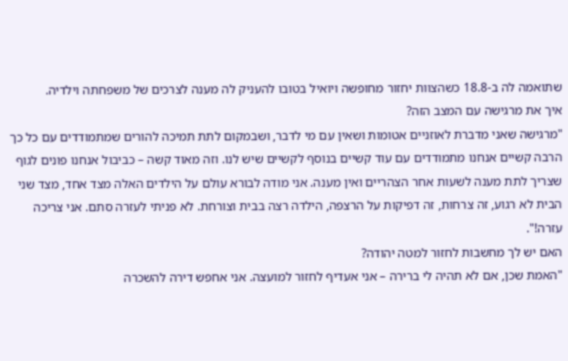שתואמה לה ב-18.8 כשהצוות יחזור מחופשה ויואיל בטובו להעניק לה מענה לצרכים של משפחתה וילדיה.
איך את מרגישה עם המצב הזה?
"מרגישה שאני מדברת לאוזניים אטומות ושאין עם מי לדבר, ושבמקום לתת תמיכה להורים שמתמודדים עם כל כך הרבה קשיים אנחנו מתמודדים עם עוד קשיים בנוסף לקשיים שיש לנו. וזה מאוד קשה – כביבול אנחנו פונים לגוף שצריך לתת מענה לשעות אחר הצהריים ואין מענה. אני מודה לבורא עולם על הילדים האלה מצד אחד, מצד שני הבית לא רגוע, זה צרחות, זה דפיקות על הרצפה, הילדה רצה בבית וצורחת. לא פניתי לעזרה סתם. אני צריכה עזרה!".
האם יש לך מחשבות לחזור למטה יהודה?
"האמת שכן, אם לא תהיה לי ברירה – אני אעדיף לחזור למועצה. אני אחפש דירה להשכרה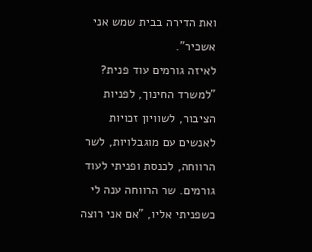ואת הדירה בבית שמש אני אשכיר".
לאיזה גורמים עוד פנית?
"למשרד החינוך, לפניות הציבור, לשוויון זכויות לאנשים עם מוגבלויות, לשר הרווחה, לכנסת ופניתי לעוד גורמים. שר הרווחה ענה לי כשפניתי אליו, "אם אני רוצה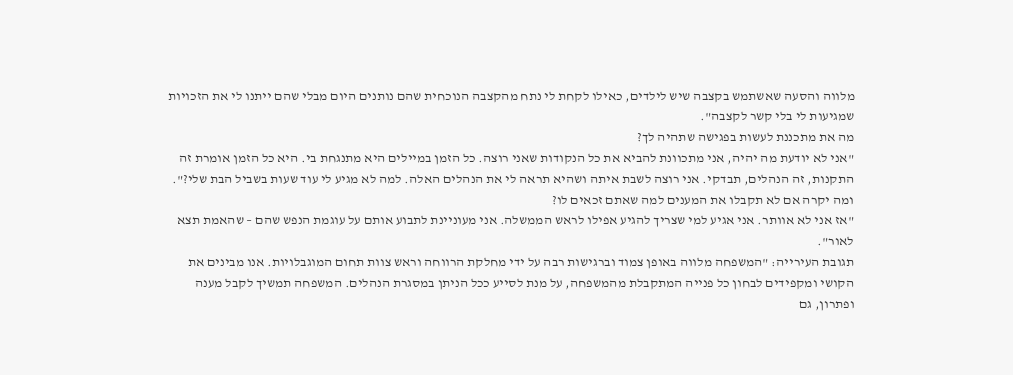מלווה והסעה שאשתמש בקצבה שיש לילדים, כאילו לקחת לי נתח מהקצבה הנוכחית שהם נותנים היום מבלי שהם ייתנו לי את הזכויות שמגיעות לי בלי קשר לקצבה".
מה את מתכננת לעשות בפגישה שתהיה לך?
"אני לא יודעת מה יהיה, אני מתכוונת להביא את כל הנקודות שאני רוצה. כל הזמן במיילים היא מתנגחת בי. היא כל הזמן אומרת זה התקנות, זה הנהלים, תבדקי. אני רוצה לשבת איתה ושהיא תראה לי את הנהלים האלה. למה לא מגיע לי עוד שעות בשביל הבת שלי?".
ומה יקרה אם לא תקבלו את המענים למה שאתם זכאים לו?
"אז אני לא אוותר. אני אגיע למי שצריך להגיע אפילו לראש הממשלה. אני מעוניינת לתבוע אותם על עוגמת הנפש שהם – שהאמת תצא לאור".
תגובת העירייה: "המשפחה מלווה באופן צמוד וברגישות רבה על ידי מחלקת הרווחה וראש צוות תחום המוגבלויות. אנו מבינים את הקושי ומקפידים לבחון כל פנייה המתקבלת מהמשפחה, על מנת לסייע ככל הניתן במסגרת הנהלים. המשפחה תמשיך לקבל מענה ופתרון, גם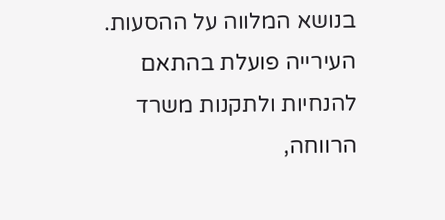בנושא המלווה על ההסעות. העירייה פועלת בהתאם להנחיות ולתקנות משרד הרווחה,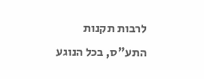לרבות תקנות התע"ס, בכל הנוגע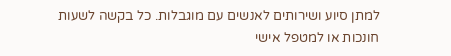למתן סיוע ושירותים לאנשים עם מוגבלות. כל בקשה לשעות חונכות או למטפל אישי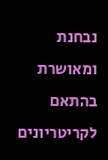נבחנת ומאושרת בהתאם לקריטריונים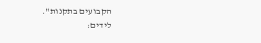הקבועים בתקנות".
לידים: